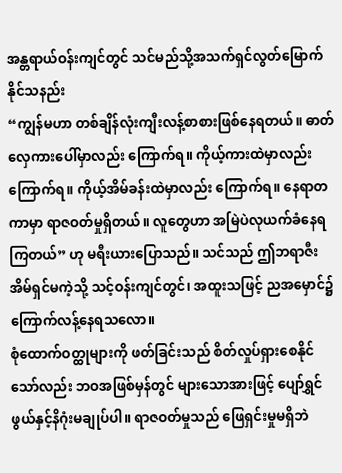အန္တရာယ်ဝန်းကျင်တွင် သင်မည်သို့အသက်ရှင်လွတ်မြောက်နိုင်သနည်း
“ကျွန်မဟာ တစ်ချိန်လုံးကျီးလန့်စာစားဖြစ်နေရတယ်။ ဓာတ်လှေကားပေါ်မှာလည်း ကြောက်ရ။ ကိုယ့်ကားထဲမှာလည်း ကြောက်ရ။ ကိုယ့်အိမ်ခန်းထဲမှာလည်း ကြောက်ရ။ နေရာတကာမှာ ရာဇဝတ်မှုရှိတယ်။ လူတွေဟာ အမြဲပဲလုယက်ခံနေရကြတယ်” ဟု မရီးယားပြောသည်။ သင်သည် ဤဘရာဇီးအိမ်ရှင်မကဲ့သို့ သင့်ဝန်းကျင်တွင်၊ အထူးသဖြင့် ညအမှောင်၌ ကြောက်လန့်နေရသလော။
စုံထောက်ဝတ္ထုများကို ဖတ်ခြင်းသည် စိတ်လှုပ်ရှားစေနိုင်သော်လည်း ဘဝအဖြစ်မှန်တွင် များသောအားဖြင့် ပျော်ရွှင်ဖွယ်နှင့်နိဂုံးမချုပ်ပါ။ ရာဇဝတ်မှုသည် ဖြေရှင်းမှုမရှိဘဲ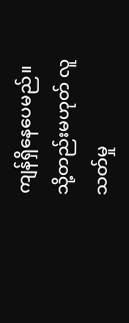ကျန်ရှိနေပေမည်။ သို့တည်းမဟုတ် လူသတ်မှု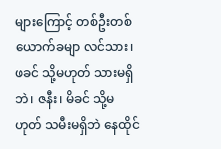များကြောင့် တစ်ဦးတစ်ယောက်ခမျာ လင်သား၊ ဖခင် သို့မဟုတ် သားမရှိဘဲ၊ ဇနီး၊ မိခင် သို့မဟုတ် သမီးမရှိဘဲ နေထိုင်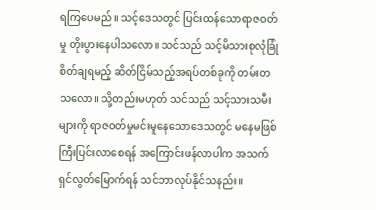ရကြပေမည်။ သင့်ဒေသတွင် ပြင်းထန်သောရာဇဝတ်မှု တိုးပွားနေပါသလော။ သင်သည် သင့်မိသားစုလုံခြုံစိတ်ချရမည့် ဆိတ်ငြိမ်သည့်အရပ်တစ်ခုကို တမ်းတသလော။ သို့တည်းမဟုတ် သင်သည် သင့်သားသမီးများကို ရာဇဝတ်မှုမင်းမူနေသောဒေသတွင် မနေမဖြစ်ကြီးပြင်းလာစေရန် အကြောင်းဖန်လာပါက အသက်ရှင်လွတ်မြောက်ရန် သင်ဘာလုပ်နိုင်သနည်း။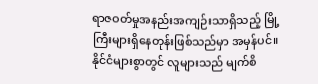ရာဇဝတ်မှုအနည်းအကျဉ်းသာရှိသည့် မြို့ကြီးများရှိနေတုန်းဖြစ်သည်မှာ အမှန်ပင်။ နိုင်ငံများစွာတွင် လူများသည် မျက်စိ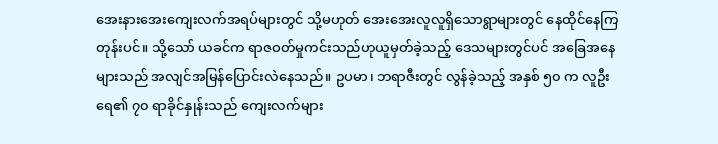အေးနားအေးကျေးလက်အရပ်များတွင် သို့မဟုတ် အေးအေးလူလူရှိသောရွာများတွင် နေထိုင်နေကြတုန်းပင်။ သို့သော် ယခင်က ရာဇဝတ်မှုကင်းသည်ဟုယူမှတ်ခဲ့သည့် ဒေသများတွင်ပင် အခြေအနေများသည် အလျင်အမြန်ပြောင်းလဲနေသည်။ ဥပမာ၊ ဘရာဇီးတွင် လွန်ခဲ့သည့် အနှစ် ၅၀ က လူဦးရေ၏ ၇၀ ရာခိုင်နှုန်းသည် ကျေးလက်များ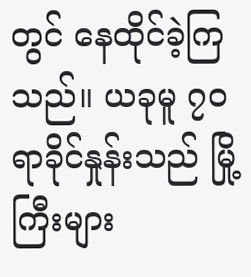တွင် နေထိုင်ခဲ့ကြသည်။ ယခုမူ ၇၀ ရာခိုင်နှုန်းသည် မြို့ကြီးများ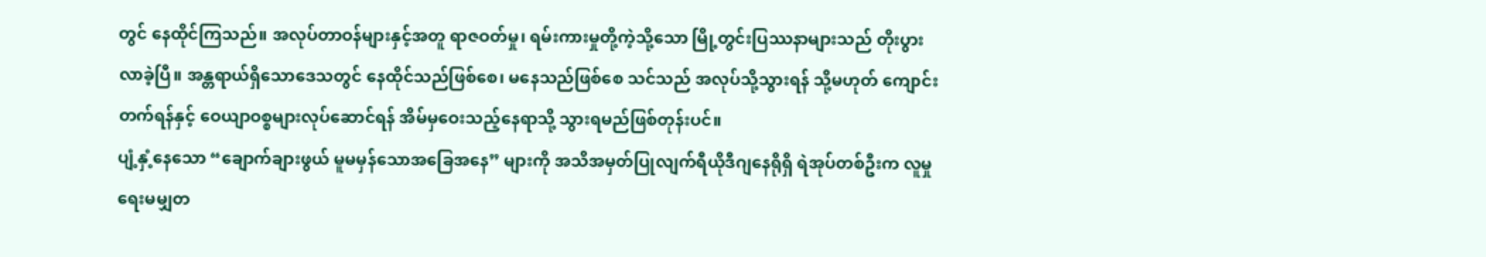တွင် နေထိုင်ကြသည်။ အလုပ်တာဝန်များနှင့်အတူ ရာဇဝတ်မှု၊ ရမ်းကားမှုတို့ကဲ့သို့သော မြို့တွင်းပြဿနာများသည် တိုးပွားလာခဲ့ပြီ။ အန္တရာယ်ရှိသောဒေသတွင် နေထိုင်သည်ဖြစ်စေ၊ မနေသည်ဖြစ်စေ သင်သည် အလုပ်သို့သွားရန် သို့မဟုတ် ကျောင်းတက်ရန်နှင့် ဝေယျာဝစ္စများလုပ်ဆောင်ရန် အိမ်မှဝေးသည့်နေရာသို့ သွားရမည်ဖြစ်တုန်းပင်။
ပျံ့နှံ့နေသော “ချောက်ချားဖွယ် မူမမှန်သောအခြေအနေ” များကို အသိအမှတ်ပြုလျက်ရီယိုဒီဂျနေရိုရှိ ရဲအုပ်တစ်ဦးက လူမှုရေးမမျှတ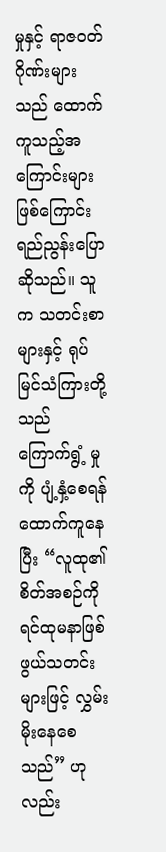မှုနှင့် ရာဇဝတ်ဂိုဏ်းများသည် ထောက်ကူသည့်အကြောင်းများဖြစ်ကြောင်း ရည်ညွန်းပြောဆိုသည်။ သူက သတင်းစာများနှင့် ရုပ်မြင်သံကြားတို့သည် ကြောက်ရွံ့ မှုကို ပျံ့နှံ့စေရန် ထောက်ကူနေပြီး “လူထု၏စိတ်အစဉ်ကို ရင်ထုမနာဖြစ်ဖွယ်သတင်းများဖြင့် လွှမ်းမိုးနေစေသည်” ဟုလည်း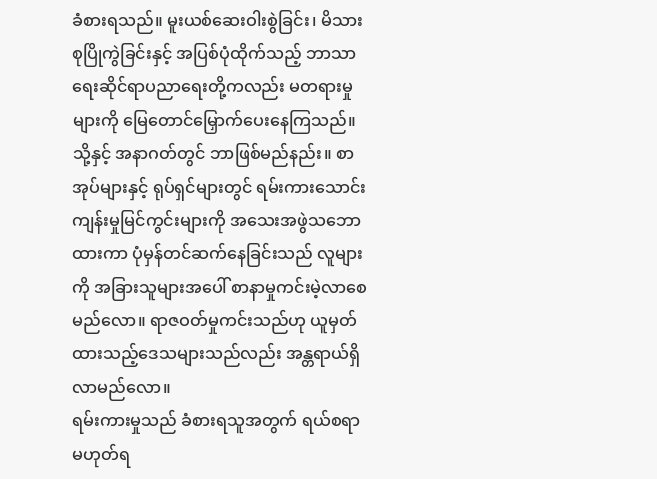ခံစားရသည်။ မူးယစ်ဆေးဝါးစွဲခြင်း၊ မိသားစုပြိုကွဲခြင်းနှင့် အပြစ်ပုံထိုက်သည့် ဘာသာရေးဆိုင်ရာပညာရေးတို့ကလည်း မတရားမှုများကို မြေတောင်မြှောက်ပေးနေကြသည်။ သို့နှင့် အနာဂတ်တွင် ဘာဖြစ်မည်နည်း။ စာအုပ်များနှင့် ရုပ်ရှင်များတွင် ရမ်းကားသောင်းကျန်းမှုမြင်ကွင်းများကို အသေးအဖွဲသဘောထားကာ ပုံမှန်တင်ဆက်နေခြင်းသည် လူများကို အခြားသူများအပေါ် စာနာမှုကင်းမဲ့လာစေမည်လော။ ရာဇဝတ်မှုကင်းသည်ဟု ယူမှတ်ထားသည့်ဒေသများသည်လည်း အန္တရာယ်ရှိလာမည်လော။
ရမ်းကားမှုသည် ခံစားရသူအတွက် ရယ်စရာမဟုတ်ရ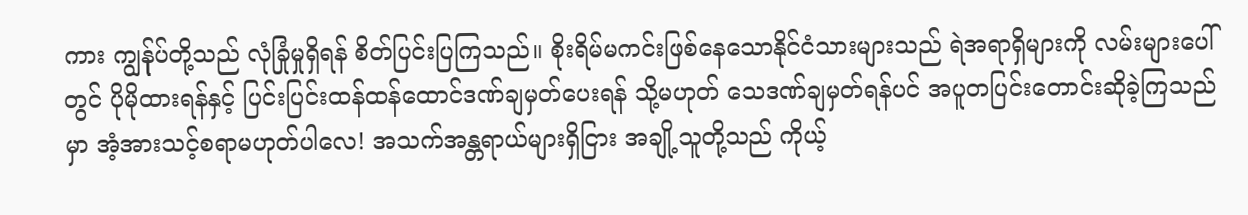ကား ကျွန်ုပ်တို့သည် လုံခြုံမှုရှိရန် စိတ်ပြင်းပြကြသည်။ စိုးရိမ်မကင်းဖြစ်နေသောနိုင်ငံသားများသည် ရဲအရာရှိများကို လမ်းများပေါ်တွင် ပိုမိုထားရန်နှင့် ပြင်းပြင်းထန်ထန်ထောင်ဒဏ်ချမှတ်ပေးရန် သို့မဟုတ် သေဒဏ်ချမှတ်ရန်ပင် အပူတပြင်းတောင်းဆိုခဲ့ကြသည်မှာ အံ့အားသင့်စရာမဟုတ်ပါလေ! အသက်အန္တရာယ်များရှိငြား အချို့သူတို့သည် ကိုယ့်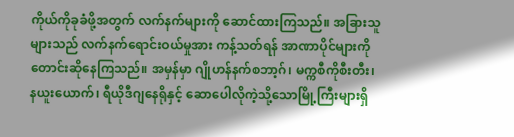ကိုယ်ကိုခုခံဖို့အတွက် လက်နက်များကို ဆောင်ထားကြသည်။ အခြားသူများသည် လက်နက်ရောင်းဝယ်မှုအား ကန့်သတ်ရန် အာဏာပိုင်များကို တောင်းဆိုနေကြသည်။ အမှန်မှာ ဂျိုဟန်နက်စဘာ့ဂ်၊ မက္ကစီကိုစီးတီး၊ နယူးယောက်၊ ရီယိုဒီဂျနေရိုနှင့် ဆောပေါလိုကဲ့သို့သောမြို့ကြီးများရှိ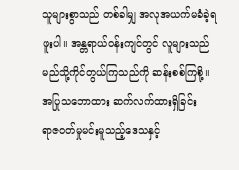သူများစွာသည် တစ်ခါမျှ အလုအယက်မခံခဲ့ရဖူးပါ။ အန္တရာယ်ဝန်းကျင်တွင် လူများသည် မည်သို့ကိုင်တွယ်ကြသည်ကို ဆန်းစစ်ကြစို့။
အပြုသဘောထား ဆက်လက်ထားရှိခြင်း
ရာဇဝတ်မှုမင်းမူသည့်ဒေသနှင့်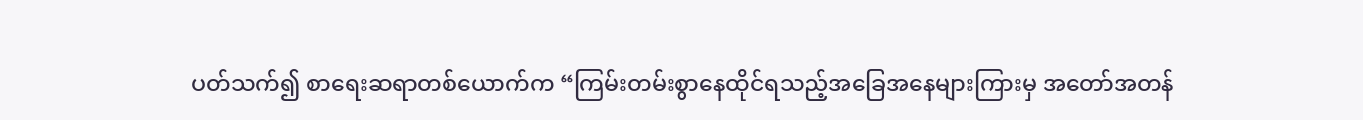ပတ်သက်၍ စာရေးဆရာတစ်ယောက်က “ကြမ်းတမ်းစွာနေထိုင်ရသည့်အခြေအနေများကြားမှ အတော်အတန်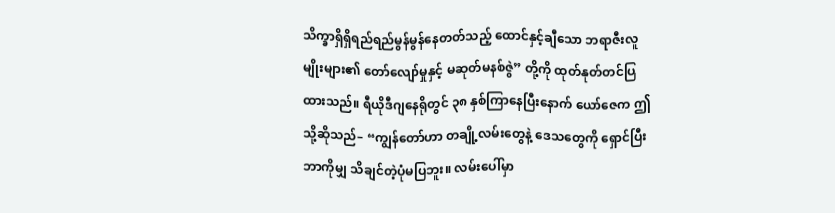သိက္ခာရှိရှိရည်ရည်မွန်မွန်နေတတ်သည့် ထောင်နှင့်ချီသော ဘရာဇီးလူမျိုးများ၏ တော်လျော်မှုနှင့် မဆုတ်မနစ်ဇွဲ” တို့ကို ထုတ်နုတ်တင်ပြထားသည်။ ရီယိုဒီဂျနေရိုတွင် ၃၈ နှစ်ကြာနေပြီးနောက် ယော်ဇေက ဤသို့ဆိုသည်– “ကျွန်တော်ဟာ တချို့လမ်းတွေနဲ့ ဒေသတွေကို ရှောင်ပြီး ဘာကိုမျှ သိချင်တဲ့ပုံမပြဘူး။ လမ်းပေါ်မှာ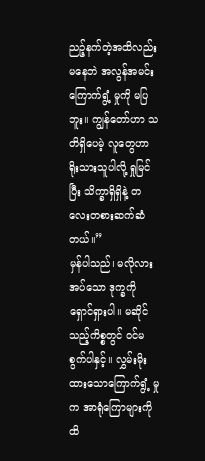ညဉ့်နက်တဲ့အထိလည်း မနေဘဲ အလွန်အမင်းကြောက်ရွံ့ မှုကို မပြဘူး။ ကျွန်တော်ဟာ သတိရှိပေမဲ့ လူတွေဟာ ရိုးသားသူပါလို့ ရှုမြင်ပြီး သိက္ခာရှိရှိနဲ့ တလေးတစားဆက်ဆံတယ်။”
မှန်ပါသည်၊ မလိုလားအပ်သော ဒုက္ခကို ရှောင်ရှားပါ။ မဆိုင်သည့်ကိစ္စတွင် ဝင်မစွက်ပါနှင့်။ လွှမ်းမိုးထားသောကြောက်ရွံ့ မှုက အာရုံကြောများကိုထိ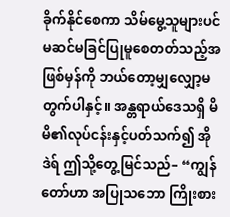ခိုက်နိုင်စေကာ သိမ်မွေ့သူများပင် မဆင်မခြင်ပြုမူစေတတ်သည့်အဖြစ်မှန်ကို ဘယ်တော့မျှလျှော့မတွက်ပါနှင့်။ အန္တရာယ်ဒေသရှိ မိမိ၏လုပ်ငန်းနှင့်ပတ်သက်၍ အိုဒဲရ် ဤသို့တွေ့မြင်သည်– “ကျွန်တော်ဟာ အပြုသဘော ကြိုးစား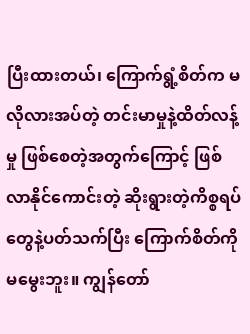ပြီးထားတယ်၊ ကြောက်ရွံ့စိတ်က မလိုလားအပ်တဲ့ တင်းမာမှုနဲ့ထိတ်လန့်မှု ဖြစ်စေတဲ့အတွက်ကြောင့် ဖြစ်လာနိုင်ကောင်းတဲ့ ဆိုးရွားတဲ့ကိစ္စရပ်တွေနဲ့ပတ်သက်ပြီး ကြောက်စိတ်ကို မမွေးဘူး။ ကျွန်တော်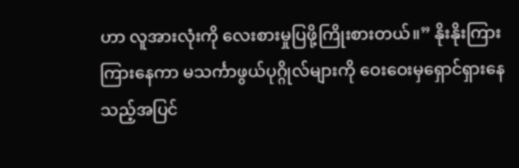ဟာ လူအားလုံးကို လေးစားမှုပြဖို့ကြိုးစားတယ်။” နိုးနိုးကြားကြားနေကာ မသင်္ကာဖွယ်ပုဂ္ဂိုလ်များကို ဝေးဝေးမှရှောင်ရှားနေသည့်အပြင်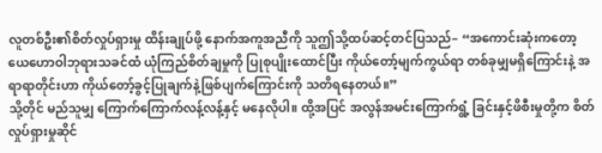လူတစ်ဦး၏စိတ်လှုပ်ရှားမှု ထိန်းချုပ်ဖို့ နောက်အကူအညီကို သူဤသို့ထပ်ဆင့်တင်ပြသည်– “အကောင်းဆုံးကတော့ ယေဟောဝါဘုရားသခင်ထံ ယုံကြည်စိတ်ချမှုကို ပြုစုပျိုးထောင်ပြီး ကိုယ်တော့်မျက်ကွယ်ရာ တစ်ခုမျှမရှိကြောင်းနဲ့ အရာရာတိုင်းဟာ ကိုယ်တော့်ခွင့်ပြုချက်နဲ့ဖြစ်ပျက်ကြောင်းကို သတိရနေတယ်။”
သို့တိုင် မည်သူမျှ ကြောက်ကြောက်လန့်လန့်နှင့် မနေလိုပါ။ ထို့အပြင် အလွန်အမင်းကြောက်ရွံ့ ခြင်းနှင့်ဖိစီးမှုတို့က စိတ်လှုပ်ရှားမှုဆိုင်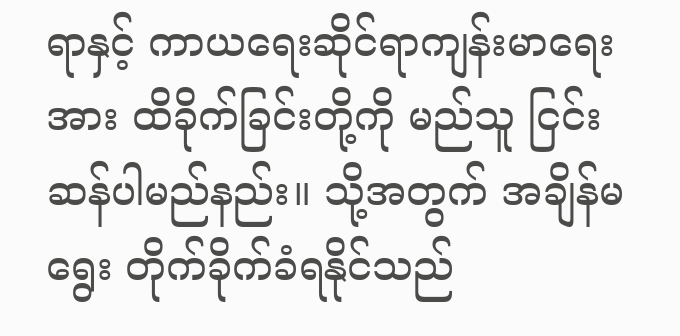ရာနှင့် ကာယရေးဆိုင်ရာကျန်းမာရေးအား ထိခိုက်ခြင်းတို့ကို မည်သူ ငြင်းဆန်ပါမည်နည်း။ သို့အတွက် အချိန်မရွေး တိုက်ခိုက်ခံရနိုင်သည်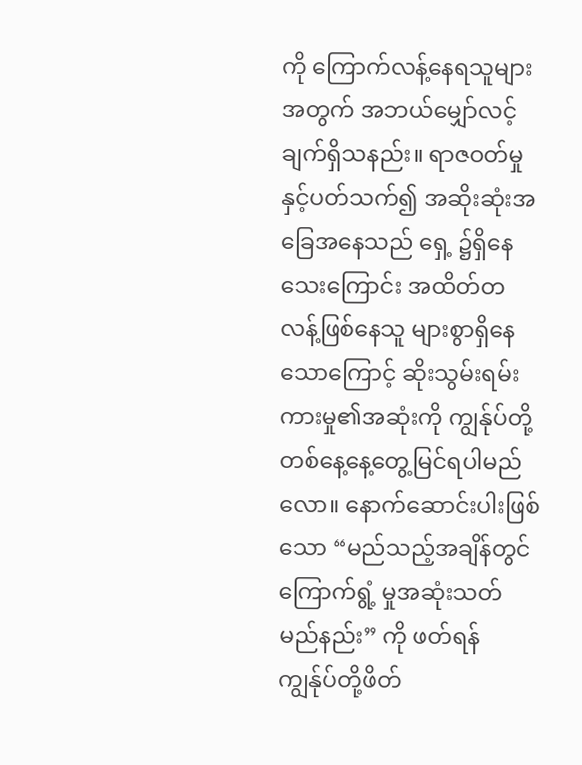ကို ကြောက်လန့်နေရသူများအတွက် အဘယ်မျှော်လင့်ချက်ရှိသနည်း။ ရာဇဝတ်မှုနှင့်ပတ်သက်၍ အဆိုးဆုံးအခြေအနေသည် ရှေ့ ၌ရှိနေသေးကြောင်း အထိတ်တလန့်ဖြစ်နေသူ များစွာရှိနေသောကြောင့် ဆိုးသွမ်းရမ်းကားမှု၏အဆုံးကို ကျွန်ုပ်တို့ တစ်နေ့နေ့တွေ့မြင်ရပါမည်လော။ နောက်ဆောင်းပါးဖြစ်သော “မည်သည့်အချိန်တွင် ကြောက်ရွံ့ မှုအဆုံးသတ်မည်နည်း” ကို ဖတ်ရန် ကျွန်ုပ်တို့ဖိတ်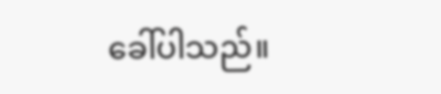ခေါ်ပါသည်။